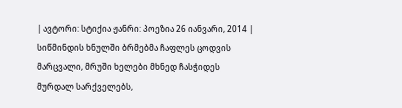| ავტორი: სტიქია ჟანრი: პოეზია 26 იანვარი, 2014 |
სიწმინდის ხნულში ბრმებმა ჩაფლეს ცოდვის მარცვალი, მრუში ხელები მხნედ ჩასჭიდეს მურდალ სარქველებს,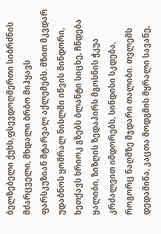ბელზებელი ქუხს,ფსევდოღმერთი სიბრძნის მძარცველი, მხდალი ბრბო მიჰყავს ფარსკუზიან მტარვალ აქლემებს. მზით მკვდარ უდაბნოს ყომრალ ნისლში იწვის მინდორი, ხეთქავს ხრიოკ გზებს ბლანტი სიცხე, ჩნდება ყალიბი, ზიზღის ზედაპირს მგოსნის ჭკუა კრძალვით იმდორებს, სინდისი სკდება, როგორც ნაღმზე მჯდარი თალიბი. თვლემს დედამიწა, კაცთა მოდგმის მყრალი სავანე,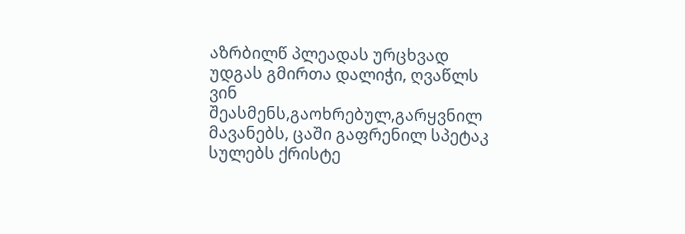აზრბილწ პლეადას ურცხვად უდგას გმირთა დალიჭი, ღვაწლს ვინ შეასმენს,გაოხრებულ,გარყვნილ მავანებს, ცაში გაფრენილ სპეტაკ სულებს ქრისტე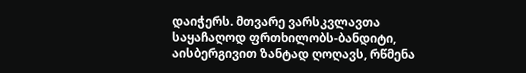დაიჭერს. მთვარე ვარსკვლავთა საყაჩაღოდ ფრთხილობს-ბანდიტი, აისბერგივით ზანტად ღოღავს, რწმენა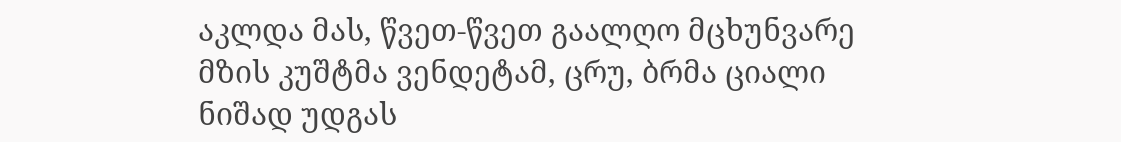აკლდა მას, წვეთ-წვეთ გაალღო მცხუნვარე მზის კუშტმა ვენდეტამ, ცრუ, ბრმა ციალი ნიშად უდგას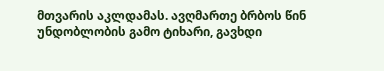მთვარის აკლდამას. ავღმართე ბრბოს წინ უნდობლობის გამო ტიხარი, გავხდი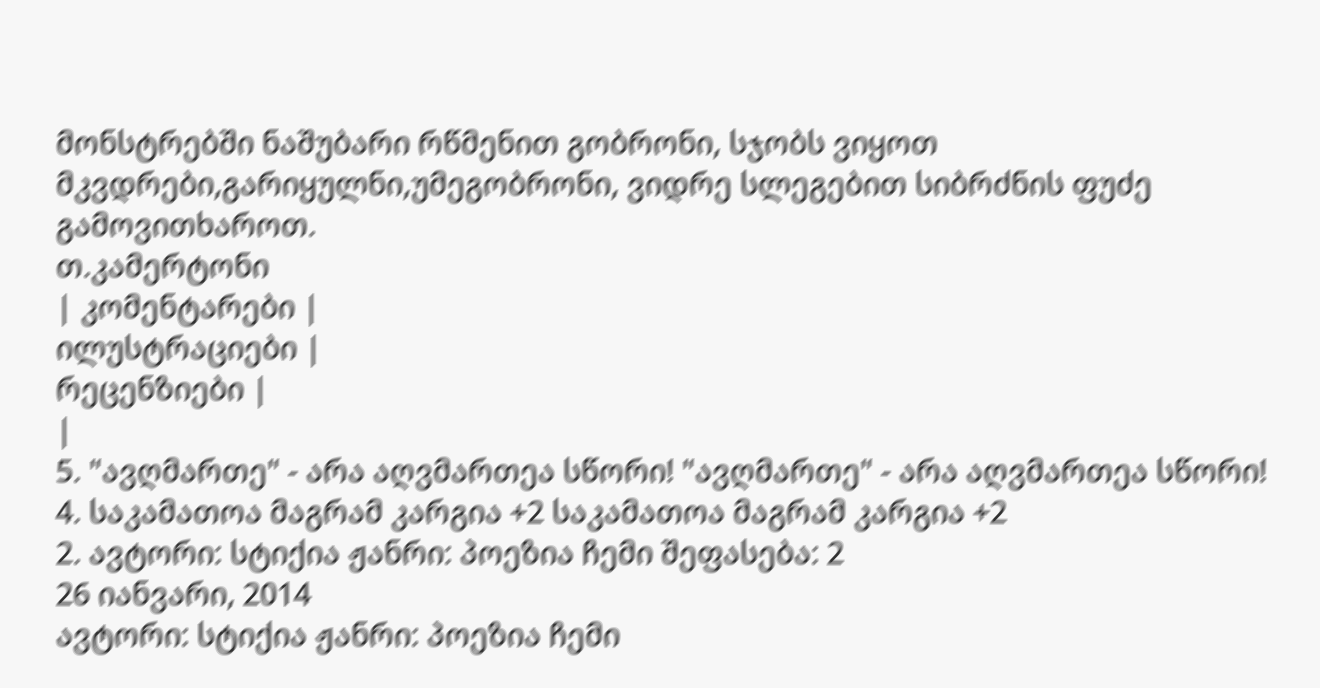მონსტრებში ნაშუბარი რწმენით გობრონი, სჯობს ვიყოთ მკვდრები,გარიყულნი,უმეგობრონი, ვიდრე სლეგებით სიბრძნის ფუძე გამოვითხაროთ.
თ.კამერტონი
| კომენტარები |
ილუსტრაციები |
რეცენზიები |
|
5. "ავღმართე" - არა აღვმართეა სწორი! "ავღმართე" - არა აღვმართეა სწორი!
4. საკამათოა მაგრამ კარგია +2 საკამათოა მაგრამ კარგია +2
2. ავტორი: სტიქია ჟანრი: პოეზია ჩემი შეფასება: 2
26 იანვარი, 2014
ავტორი: სტიქია ჟანრი: პოეზია ჩემი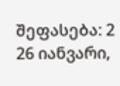შეფასება: 2
26 იანვარი,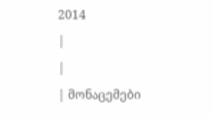2014
|
|
| მონაცემები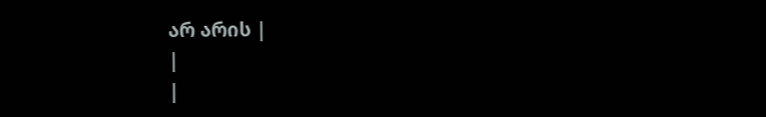არ არის |
|
|